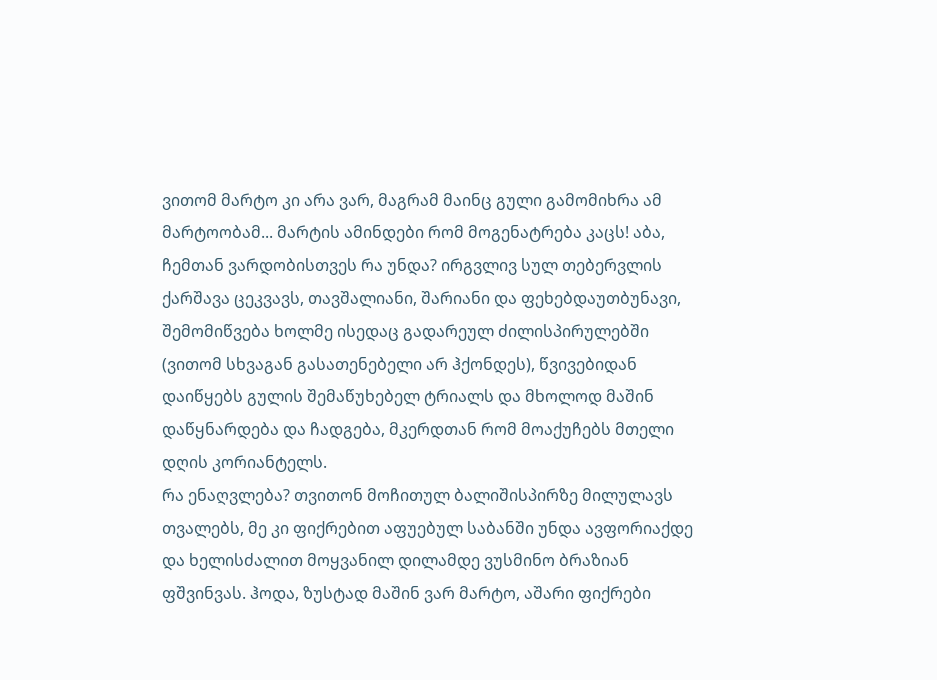ვითომ მარტო კი არა ვარ, მაგრამ მაინც გული გამომიხრა ამ მარტოობამ... მარტის ამინდები რომ მოგენატრება კაცს! აბა, ჩემთან ვარდობისთვეს რა უნდა? ირგვლივ სულ თებერვლის ქარშავა ცეკვავს, თავშალიანი, შარიანი და ფეხებდაუთბუნავი, შემომიწვება ხოლმე ისედაც გადარეულ ძილისპირულებში (ვითომ სხვაგან გასათენებელი არ ჰქონდეს), წვივებიდან დაიწყებს გულის შემაწუხებელ ტრიალს და მხოლოდ მაშინ დაწყნარდება და ჩადგება, მკერდთან რომ მოაქუჩებს მთელი დღის კორიანტელს.
რა ენაღვლება? თვითონ მოჩითულ ბალიშისპირზე მილულავს თვალებს, მე კი ფიქრებით აფუებულ საბანში უნდა ავფორიაქდე და ხელისძალით მოყვანილ დილამდე ვუსმინო ბრაზიან ფშვინვას. ჰოდა, ზუსტად მაშინ ვარ მარტო, აშარი ფიქრები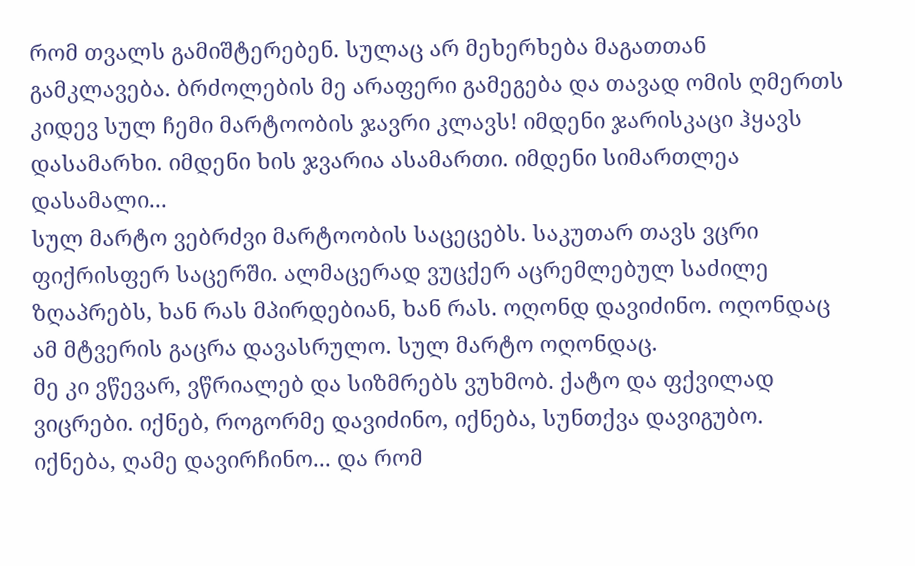რომ თვალს გამიშტერებენ. სულაც არ მეხერხება მაგათთან გამკლავება. ბრძოლების მე არაფერი გამეგება და თავად ომის ღმერთს კიდევ სულ ჩემი მარტოობის ჯავრი კლავს! იმდენი ჯარისკაცი ჰყავს დასამარხი. იმდენი ხის ჯვარია ასამართი. იმდენი სიმართლეა დასამალი...
სულ მარტო ვებრძვი მარტოობის საცეცებს. საკუთარ თავს ვცრი ფიქრისფერ საცერში. ალმაცერად ვუცქერ აცრემლებულ საძილე ზღაპრებს, ხან რას მპირდებიან, ხან რას. ოღონდ დავიძინო. ოღონდაც ამ მტვერის გაცრა დავასრულო. სულ მარტო ოღონდაც.
მე კი ვწევარ, ვწრიალებ და სიზმრებს ვუხმობ. ქატო და ფქვილად ვიცრები. იქნებ, როგორმე დავიძინო, იქნება, სუნთქვა დავიგუბო. იქნება, ღამე დავირჩინო... და რომ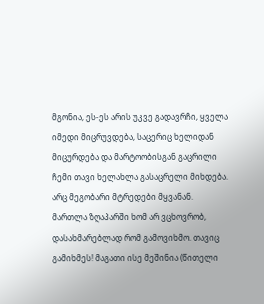მგონია, ეს-ეს არის უკვე გადავრჩი, ყველა იმედი მიცრუვდება, საცერიც ხელიდან მიცურდება და მარტოობისგან გაცრილი ჩემი თავი ხელახლა გასაცრელი მიხდება.
არც მეგობარი მტრედები მყვანან. მართლა ზღაპარში ხომ არ ვცხოვრობ, დასახმარებლად რომ გამოვიხმო. თავიც გამიხმეს! მაგათი ისე მეშინია (წითელი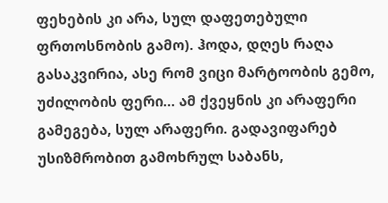ფეხების კი არა, სულ დაფეთებული ფრთოსნობის გამო). ჰოდა, დღეს რაღა გასაკვირია, ასე რომ ვიცი მარტოობის გემო, უძილობის ფერი... ამ ქვეყნის კი არაფერი გამეგება, სულ არაფერი. გადავიფარებ უსიზმრობით გამოხრულ საბანს,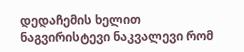დედაჩემის ხელით ნაგვირისტევი ნაკვალევი რომ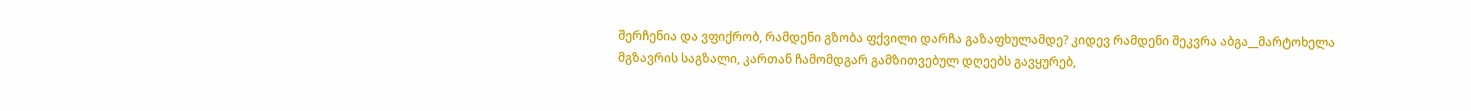შერჩენია და ვფიქრობ, რამდენი გზობა ფქვილი დარჩა გაზაფხულამდე? კიდევ რამდენი შეკვრა აბგა__მარტოხელა მგზავრის საგზალი, კართან ჩამომდგარ გამზითვებულ დღეებს გავყურებ,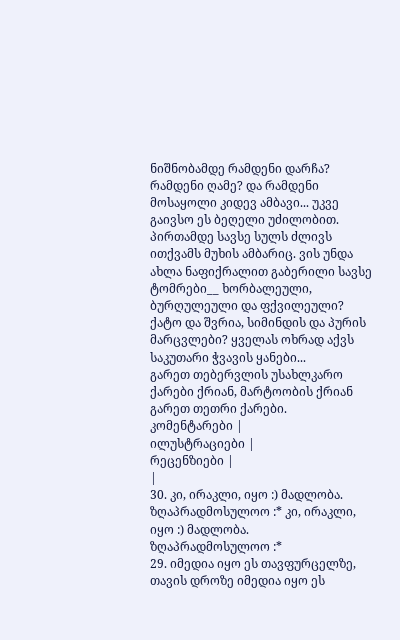ნიშნობამდე რამდენი დარჩა? რამდენი ღამე? და რამდენი მოსაყოლი კიდევ ამბავი... უკვე გაივსო ეს ბეღელი უძილობით. პირთამდე სავსე სულს ძლივს ითქვამს მუხის ამბარიც. ვის უნდა ახლა ნაფიქრალით გაბერილი სავსე ტომრები__ ხორბალეული, ბურღულეული და ფქვილეული? ქატო და შვრია, სიმინდის და პურის მარცვლები? ყველას ოხრად აქვს საკუთარი ჭვავის ყანები...
გარეთ თებერვლის უსახლკარო ქარები ქრიან, მარტოობის ქრიან გარეთ თეთრი ქარები.
კომენტარები |
ილუსტრაციები |
რეცენზიები |
|
30. კი, ირაკლი, იყო :) მადლობა.
ზღაპრადმოსულოო :* კი, ირაკლი, იყო :) მადლობა.
ზღაპრადმოსულოო :*
29. იმედია იყო ეს თავფურცელზე, თავის დროზე იმედია იყო ეს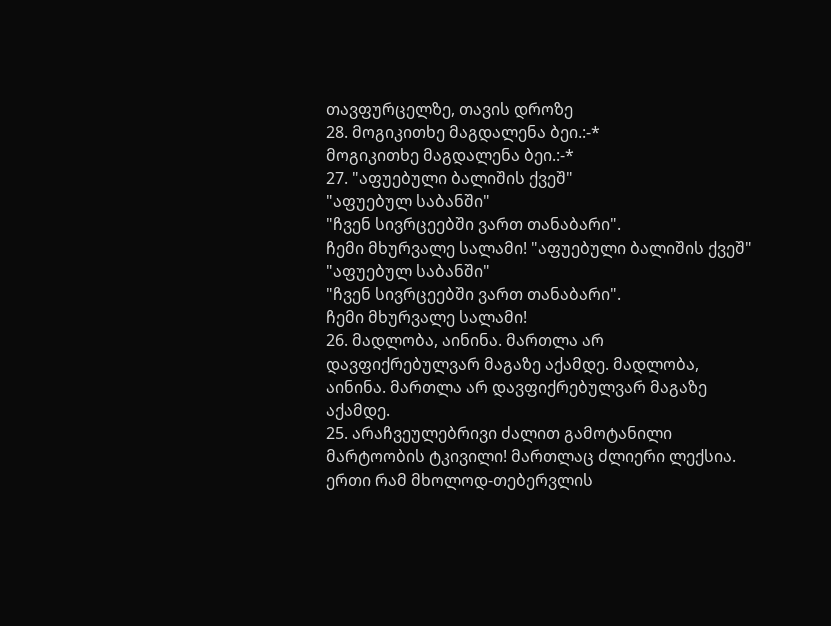თავფურცელზე, თავის დროზე
28. მოგიკითხე მაგდალენა ბეი.:-*
მოგიკითხე მაგდალენა ბეი.:-*
27. "აფუებული ბალიშის ქვეშ"
"აფუებულ საბანში"
"ჩვენ სივრცეებში ვართ თანაბარი".
ჩემი მხურვალე სალამი! "აფუებული ბალიშის ქვეშ"
"აფუებულ საბანში"
"ჩვენ სივრცეებში ვართ თანაბარი".
ჩემი მხურვალე სალამი!
26. მადლობა, აინინა. მართლა არ დავფიქრებულვარ მაგაზე აქამდე. მადლობა, აინინა. მართლა არ დავფიქრებულვარ მაგაზე აქამდე.
25. არაჩვეულებრივი ძალით გამოტანილი მარტოობის ტკივილი! მართლაც ძლიერი ლექსია. ერთი რამ მხოლოდ-თებერვლის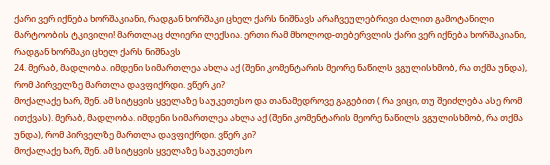ქარი ვერ იქნება ხორშაკიანი, რადგან ხორშაკი ცხელ ქარს ნიშნავს არაჩვეულებრივი ძალით გამოტანილი მარტოობის ტკივილი! მართლაც ძლიერი ლექსია. ერთი რამ მხოლოდ-თებერვლის ქარი ვერ იქნება ხორშაკიანი, რადგან ხორშაკი ცხელ ქარს ნიშნავს
24. მერაბ, მადლობა. იმდენი სიმართლეა ახლა აქ (შენი კომენტარის მეორე ნაწილს ვგულისხმობ, რა თქმა უნდა), რომ პირველზე მართლა დავფიქრდი. ვწერ კი?
მოქალაქე ხარ, შენ. ამ სიტყვის ყველაზე საუკეთესო და თანამედროვე გაგებით ( რა ვიცი, თუ შეიძლება ასე რომ ითქვას). მერაბ, მადლობა. იმდენი სიმართლეა ახლა აქ (შენი კომენტარის მეორე ნაწილს ვგულისხმობ, რა თქმა უნდა), რომ პირველზე მართლა დავფიქრდი. ვწერ კი?
მოქალაქე ხარ, შენ. ამ სიტყვის ყველაზე საუკეთესო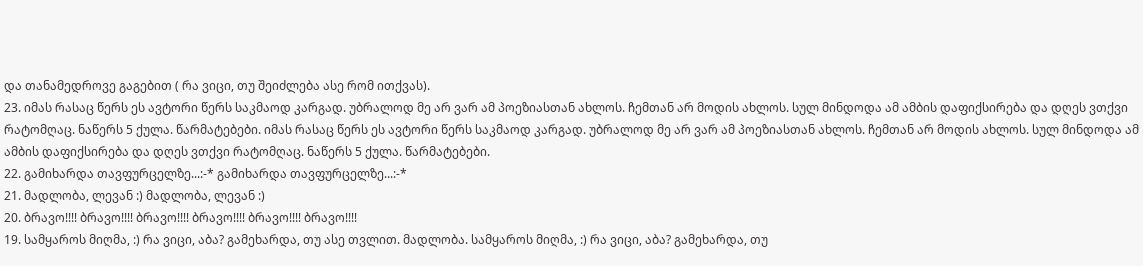და თანამედროვე გაგებით ( რა ვიცი, თუ შეიძლება ასე რომ ითქვას).
23. იმას რასაც წერს ეს ავტორი წერს საკმაოდ კარგად. უბრალოდ მე არ ვარ ამ პოეზიასთან ახლოს. ჩემთან არ მოდის ახლოს. სულ მინდოდა ამ ამბის დაფიქსირება და დღეს ვთქვი რატომღაც. ნაწერს 5 ქულა. წარმატებები. იმას რასაც წერს ეს ავტორი წერს საკმაოდ კარგად. უბრალოდ მე არ ვარ ამ პოეზიასთან ახლოს. ჩემთან არ მოდის ახლოს. სულ მინდოდა ამ ამბის დაფიქსირება და დღეს ვთქვი რატომღაც. ნაწერს 5 ქულა. წარმატებები.
22. გამიხარდა თავფურცელზე...:-* გამიხარდა თავფურცელზე...:-*
21. მადლობა, ლევან :) მადლობა, ლევან :)
20. ბრავო!!!! ბრავო!!!! ბრავო!!!! ბრავო!!!! ბრავო!!!! ბრავო!!!!
19. სამყაროს მიღმა, :) რა ვიცი, აბა? გამეხარდა, თუ ასე თვლით. მადლობა. სამყაროს მიღმა, :) რა ვიცი, აბა? გამეხარდა, თუ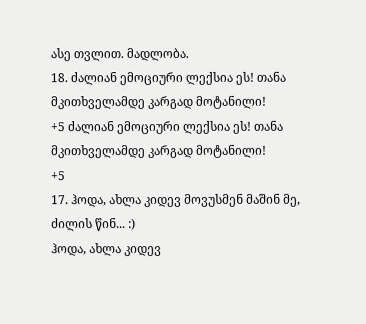ასე თვლით. მადლობა.
18. ძალიან ემოციური ლექსია ეს! თანა მკითხველამდე კარგად მოტანილი!
+5 ძალიან ემოციური ლექსია ეს! თანა მკითხველამდე კარგად მოტანილი!
+5
17. ჰოდა, ახლა კიდევ მოვუსმენ მაშინ მე, ძილის წინ... :)
ჰოდა, ახლა კიდევ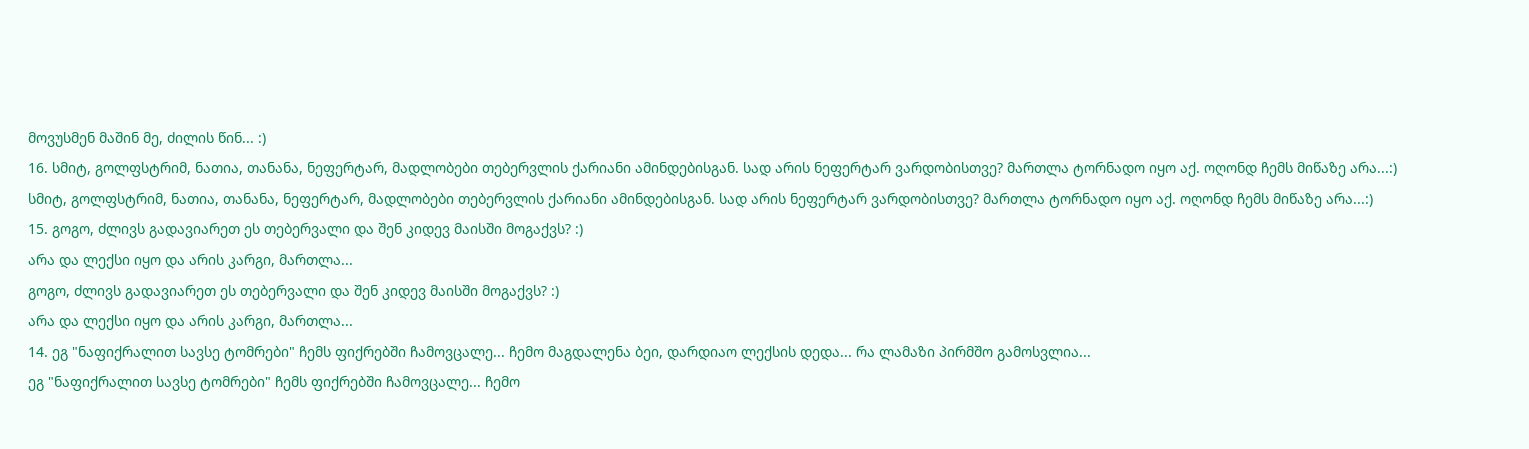მოვუსმენ მაშინ მე, ძილის წინ... :)
16. სმიტ, გოლფსტრიმ, ნათია, თანანა, ნეფერტარ, მადლობები თებერვლის ქარიანი ამინდებისგან. სად არის ნეფერტარ ვარდობისთვე? მართლა ტორნადო იყო აქ. ოღონდ ჩემს მიწაზე არა...:) სმიტ, გოლფსტრიმ, ნათია, თანანა, ნეფერტარ, მადლობები თებერვლის ქარიანი ამინდებისგან. სად არის ნეფერტარ ვარდობისთვე? მართლა ტორნადო იყო აქ. ოღონდ ჩემს მიწაზე არა...:)
15. გოგო, ძლივს გადავიარეთ ეს თებერვალი და შენ კიდევ მაისში მოგაქვს? :)
არა და ლექსი იყო და არის კარგი, მართლა...
გოგო, ძლივს გადავიარეთ ეს თებერვალი და შენ კიდევ მაისში მოგაქვს? :)
არა და ლექსი იყო და არის კარგი, მართლა...
14. ეგ "ნაფიქრალით სავსე ტომრები" ჩემს ფიქრებში ჩამოვცალე... ჩემო მაგდალენა ბეი, დარდიაო ლექსის დედა... რა ლამაზი პირმშო გამოსვლია...
ეგ "ნაფიქრალით სავსე ტომრები" ჩემს ფიქრებში ჩამოვცალე... ჩემო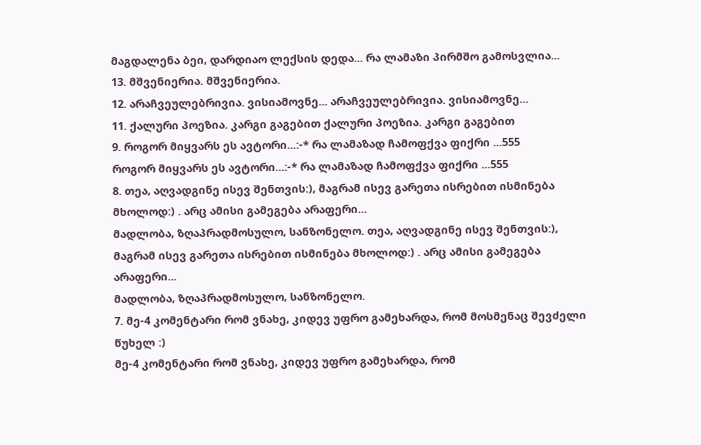მაგდალენა ბეი, დარდიაო ლექსის დედა... რა ლამაზი პირმშო გამოსვლია...
13. მშვენიერია. მშვენიერია.
12. არაჩვეულებრივია. ვისიამოვნე... არაჩვეულებრივია. ვისიამოვნე...
11. ქალური პოეზია. კარგი გაგებით ქალური პოეზია. კარგი გაგებით
9. როგორ მიყვარს ეს ავტორი...:-* რა ლამაზად ჩამოფქვა ფიქრი ...555
როგორ მიყვარს ეს ავტორი...:-* რა ლამაზად ჩამოფქვა ფიქრი ...555
8. თეა, აღვადგინე ისევ შენთვის:), მაგრამ ისევ გარეთა ისრებით ისმინება მხოლოდ:) . არც ამისი გამეგება არაფერი...
მადლობა, ზღაპრადმოსულო, სანზონელო. თეა, აღვადგინე ისევ შენთვის:), მაგრამ ისევ გარეთა ისრებით ისმინება მხოლოდ:) . არც ამისი გამეგება არაფერი...
მადლობა, ზღაპრადმოსულო, სანზონელო.
7. მე-4 კომენტარი რომ ვნახე, კიდევ უფრო გამეხარდა, რომ მოსმენაც შევძელი წუხელ :)
მე-4 კომენტარი რომ ვნახე, კიდევ უფრო გამეხარდა, რომ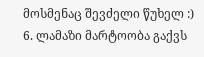მოსმენაც შევძელი წუხელ :)
6. ლამაზი მარტოობა გაქვს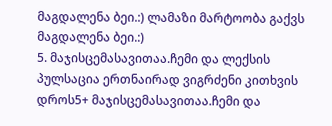მაგდალენა ბეი.:) ლამაზი მარტოობა გაქვს მაგდალენა ბეი.:)
5. მაჯისცემასავითაა.ჩემი და ლექსის პულსაცია ერთნაირად ვიგრძენი კითხვის დროს5+ მაჯისცემასავითაა.ჩემი და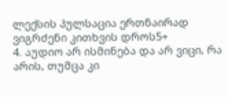ლექსის პულსაცია ერთნაირად ვიგრძენი კითხვის დროს5+
4. აუდიო არ ისმინება და არ ვიცი, რა არის, თუმცა კი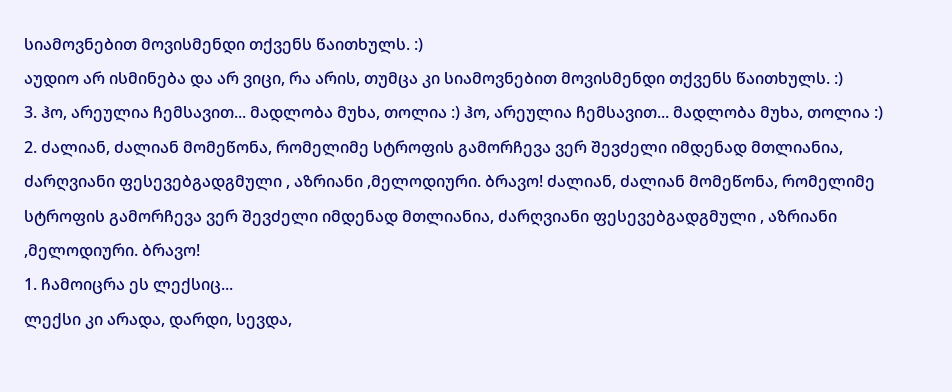სიამოვნებით მოვისმენდი თქვენს წაითხულს. :)
აუდიო არ ისმინება და არ ვიცი, რა არის, თუმცა კი სიამოვნებით მოვისმენდი თქვენს წაითხულს. :)
3. ჰო, არეულია ჩემსავით... მადლობა მუხა, თოლია :) ჰო, არეულია ჩემსავით... მადლობა მუხა, თოლია :)
2. ძალიან, ძალიან მომეწონა, რომელიმე სტროფის გამორჩევა ვერ შევძელი იმდენად მთლიანია, ძარღვიანი ფესევებგადგმული , აზრიანი ,მელოდიური. ბრავო! ძალიან, ძალიან მომეწონა, რომელიმე სტროფის გამორჩევა ვერ შევძელი იმდენად მთლიანია, ძარღვიანი ფესევებგადგმული , აზრიანი ,მელოდიური. ბრავო!
1. ჩამოიცრა ეს ლექსიც...
ლექსი კი არადა, დარდი, სევდა,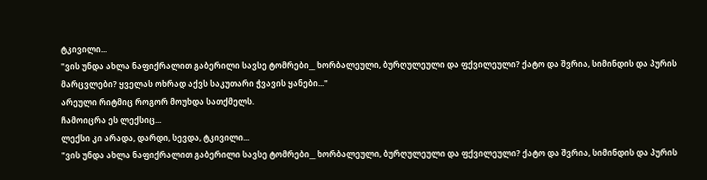ტკივილი...
"ვის უნდა ახლა ნაფიქრალით გაბერილი სავსე ტომრები__ ხორბალეული, ბურღულეული და ფქვილეული? ქატო და შვრია, სიმინდის და პურის მარცვლები? ყველას ოხრად აქვს საკუთარი ჭვავის ყანები..."
არეული რიტმიც როგორ მოუხდა სათქმელს.
ჩამოიცრა ეს ლექსიც...
ლექსი კი არადა, დარდი, სევდა, ტკივილი...
"ვის უნდა ახლა ნაფიქრალით გაბერილი სავსე ტომრები__ ხორბალეული, ბურღულეული და ფქვილეული? ქატო და შვრია, სიმინდის და პურის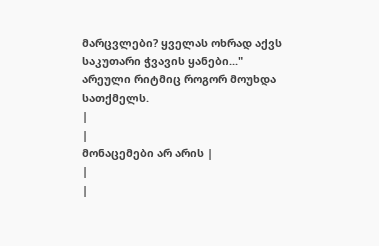მარცვლები? ყველას ოხრად აქვს საკუთარი ჭვავის ყანები..."
არეული რიტმიც როგორ მოუხდა სათქმელს.
|
|
მონაცემები არ არის |
|
|